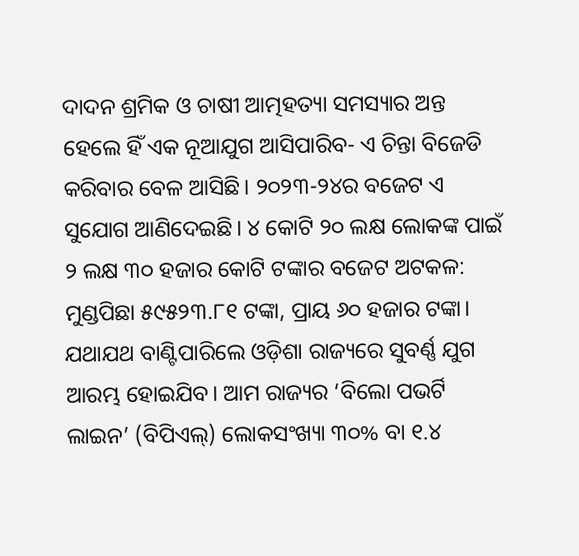ଦାଦନ ଶ୍ରମିକ ଓ ଚାଷୀ ଆତ୍ମହତ୍ୟା ସମସ୍ୟାର ଅନ୍ତ ହେଲେ ହିଁ ଏକ ନୂଆଯୁଗ ଆସିପାରିବ- ଏ ଚିନ୍ତା ବିଜେଡି କରିବାର ବେଳ ଆସିଛି। ୨୦୨୩-୨୪ର ବଜେଟ ଏ ସୁଯୋଗ ଆଣିଦେଇଛି। ୪ କୋଟି ୨୦ ଲକ୍ଷ ଲୋକଙ୍କ ପାଇଁ ୨ ଲକ୍ଷ ୩୦ ହଜାର କୋଟି ଟଙ୍କାର ବଜେଟ ଅଟକଳ: ମୁଣ୍ଡପିଛା ୫୯୫୨୩.୮୧ ଟଙ୍କା, ପ୍ରାୟ ୬୦ ହଜାର ଟଙ୍କା। ଯଥାଯଥ ବାଣ୍ଟିପାରିଲେ ଓଡ଼ିଶା ରାଜ୍ୟରେ ସୁବର୍ଣ୍ଣ ଯୁଗ ଆରମ୍ଭ ହୋଇଯିବ। ଆମ ରାଜ୍ୟର ‘ବିଲୋ ପଭର୍ଟି ଲାଇନ’ (ବିପିଏଲ୍) ଲୋକସଂଖ୍ୟା ୩୦% ବା ୧.୪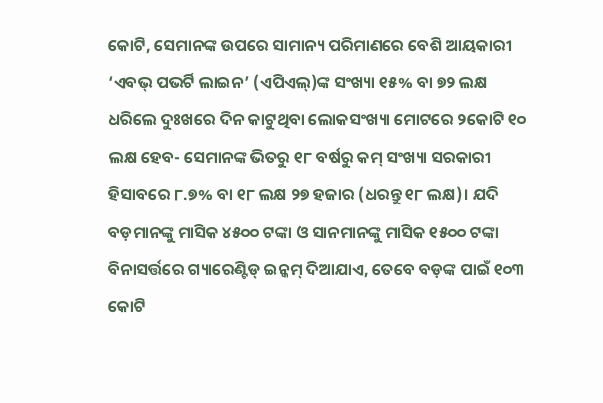କୋଟି, ସେମାନଙ୍କ ଉପରେ ସାମାନ୍ୟ ପରିମାଣରେ ବେଶି ଆୟକାରୀ ‘ଏବଭ୍ ପଭର୍ଟି ଲାଇନ’ (ଏପିଏଲ୍)ଙ୍କ ସଂଖ୍ୟା ୧୫% ବା ୭୨ ଲକ୍ଷ ଧରିଲେ ଦୁଃଖରେ ଦିନ କାଟୁଥିବା ଲୋକସଂଖ୍ୟା ମୋଟରେ ୨କୋଟି ୧୦ ଲକ୍ଷ ହେବ- ସେମାନଙ୍କ ଭିତରୁ ୧୮ ବର୍ଷରୁ କମ୍ ସଂଖ୍ୟା ସରକାରୀ ହିସାବରେ ୮.୭% ବା ୧୮ ଲକ୍ଷ ୨୭ ହଜାର (ଧରନ୍ତୁ ୧୮ ଲକ୍ଷ)। ଯଦି ବଡ଼ମାନଙ୍କୁ ମାସିକ ୪୫୦୦ ଟଙ୍କା ଓ ସାନମାନଙ୍କୁ ମାସିକ ୧୫୦୦ ଟଙ୍କା ବିନାସର୍ତ୍ତରେ ଗ୍ୟାରେଣ୍ଟିଡ୍ ଇନ୍କମ୍ ଦିଆଯାଏ, ତେବେ ବଡ଼ଙ୍କ ପାଇଁ ୧୦୩ କୋଟି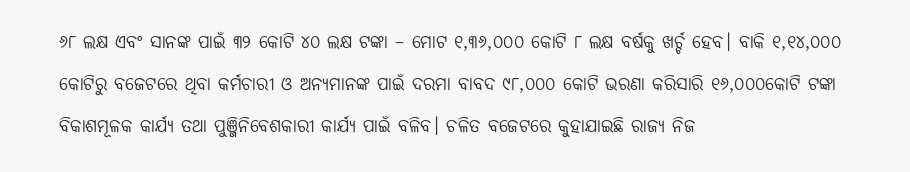୬୮ ଲକ୍ଷ ଏବଂ ସାନଙ୍କ ପାଇଁ ୩୨ କୋଟି ୪୦ ଲକ୍ଷ ଟଙ୍କା – ମୋଟ ୧,୩୬,୦୦୦ କୋଟି ୮ ଲକ୍ଷ ବର୍ଷକୁ ଖର୍ଚ୍ଚ ହେବ। ବାକି ୧,୧୪,୦୦୦ କୋଟିରୁ ବଜେଟରେ ଥିବା କର୍ମଚାରୀ ଓ ଅନ୍ୟମାନଙ୍କ ପାଇଁ ଦରମା ବାବଦ ୯୮,୦୦୦ କୋଟି ଭରଣା କରିସାରି ୧୬,୦୦୦କୋଟି ଟଙ୍କା ବିକାଶମୂଳକ କାର୍ଯ୍ୟ ତଥା ପୁଞ୍ଜିନିବେଶକାରୀ କାର୍ଯ୍ୟ ପାଇଁ ବଳିବ। ଚଳିତ ବଜେଟରେ କୁହାଯାଇଛି ରାଜ୍ୟ ନିଜ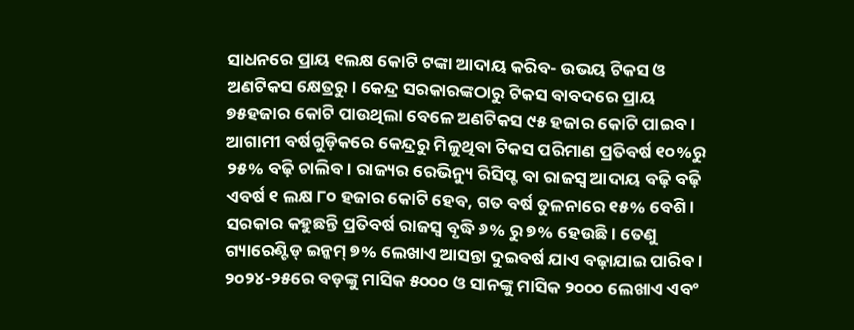ସାଧନରେ ପ୍ରାୟ ୧ଲକ୍ଷ କୋଟି ଟଙ୍କା ଆଦାୟ କରିବ- ଉଭୟ ଟିକସ ଓ ଅଣଟିକସ କ୍ଷେତ୍ରରୁ। କେନ୍ଦ୍ର ସରକାରଙ୍କଠାରୁ ଟିକସ ବାବଦରେ ପ୍ରାୟ ୭୫ହଜାର କୋଟି ପାଉଥିଲା ବେଳେ ଅଣଟିକସ ୯୫ ହଜାର କୋଟି ପାଇବ। ଆଗାମୀ ବର୍ଷଗୁଡ଼ିକରେ କେନ୍ଦ୍ରରୁ ମିଳୁଥିବା ଟିକସ ପରିମାଣ ପ୍ରତିବର୍ଷ ୧୦%ରୁ ୨୫% ବଢ଼ି ଚାଲିବ। ରାଜ୍ୟର ରେଭିନ୍ୟୁ ରିସିପ୍ଟ ବା ରାଜସ୍ବ ଆଦାୟ ବଢ଼ି ବଢ଼ି ଏବର୍ଷ ୧ ଲକ୍ଷ ୮୦ ହଜାର କୋଟି ହେବ, ଗତ ବର୍ଷ ତୁଳନାରେ ୧୫% ବେଶି। ସରକାର କହୁଛନ୍ତି ପ୍ରତିବର୍ଷ ରାଜସ୍ବ ବୃଦ୍ଧି ୬% ରୁ ୭% ହେଉଛି। ତେଣୁ ଗ୍ୟାରେଣ୍ଟିଡ୍ ଇନ୍କମ୍ ୭% ଲେଖାଏ ଆସନ୍ତା ଦୁଇବର୍ଷ ଯାଏ ବଢ଼ାଯାଇ ପାରିବ। ୨୦୨୪-୨୫ରେ ବଡ଼ଙ୍କୁ ମାସିକ ୫୦୦୦ ଓ ସାନଙ୍କୁ ମାସିକ ୨୦୦୦ ଲେଖାଏ ଏବଂ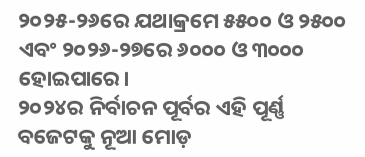୨୦୨୫-୨୬ରେ ଯଥାକ୍ରମେ ୫୫୦୦ ଓ ୨୫୦୦ ଏବଂ ୨୦୨୬-୨୭ରେ ୬୦୦୦ ଓ ୩୦୦୦ ହୋଇପାରେ।
୨୦୨୪ର ନିର୍ବାଚନ ପୂର୍ବର ଏହି ପୂର୍ଣ୍ଣ ବଜେଟକୁ ନୂଆ ମୋଡ଼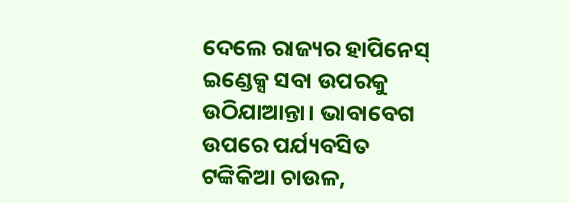ଦେଲେ ରାଜ୍ୟର ହାପିନେସ୍ ଇଣ୍ଡେକ୍ସ ସବା ଉପରକୁ ଉଠିଯାଆନ୍ତା। ଭାବାବେଗ ଉପରେ ପର୍ଯ୍ୟବସିତ ଟଙ୍କିକିଆ ଚାଉଳ,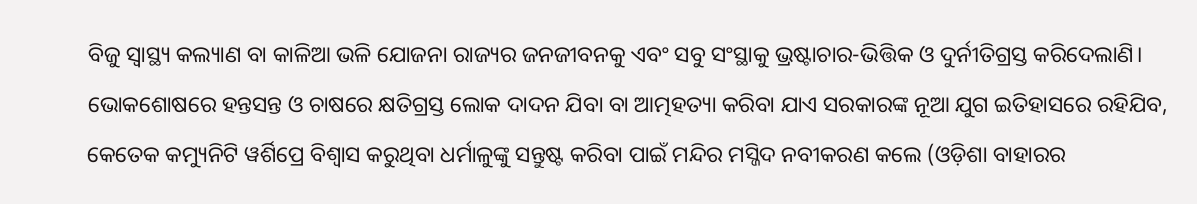ବିଜୁ ସ୍ବାସ୍ଥ୍ୟ କଲ୍ୟାଣ ବା କାଳିଆ ଭଳି ଯୋଜନା ରାଜ୍ୟର ଜନଜୀବନକୁ ଏବଂ ସବୁ ସଂସ୍ଥାକୁ ଭ୍ରଷ୍ଟାଚାର-ଭିତ୍ତିକ ଓ ଦୁର୍ନୀତିଗ୍ରସ୍ତ କରିଦେଲାଣି। ଭୋକଶୋଷରେ ହନ୍ତସନ୍ତ ଓ ଚାଷରେ କ୍ଷତିଗ୍ରସ୍ତ ଲୋକ ଦାଦନ ଯିବା ବା ଆତ୍ମହତ୍ୟା କରିବା ଯାଏ ସରକାରଙ୍କ ନୂଆ ଯୁଗ ଇତିହାସରେ ରହିଯିବ, କେତେକ କମ୍ୟୁନିଟି ୱର୍ଶିପ୍ରେ ବିଶ୍ୱାସ କରୁଥିବା ଧର୍ମାଳୁଙ୍କୁ ସନ୍ତୁଷ୍ଟ କରିବା ପାଇଁ ମନ୍ଦିର ମସ୍ଜିଦ ନବୀକରଣ କଲେ (ଓଡ଼ିଶା ବାହାରର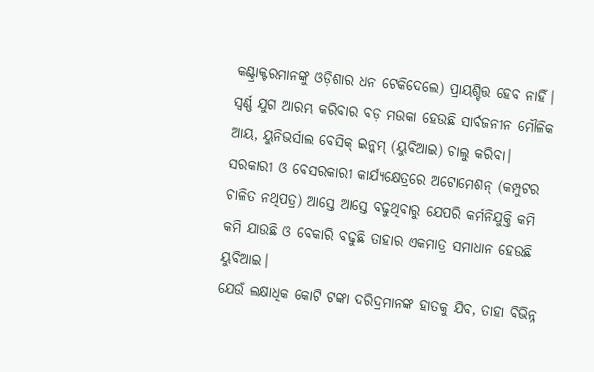କଣ୍ଟ୍ରାକ୍ଟରମାନଙ୍କୁ ଓଡ଼ିଶାର ଧନ ଟେକିଦେଲେ) ପ୍ରାୟଶ୍ଚିତ୍ତ ହେବ ନାହିଁ। ସ୍ବର୍ଣ୍ଣ ଯୁଗ ଆରମ୍ଭ କରିବାର ବଡ଼ ମଉକା ହେଉଛି ସାର୍ବଜନୀନ ମୌଳିକ ଆୟ, ୟୁନିଭର୍ସାଲ ବେସିକ୍ ଇନ୍କମ୍ (ୟୁବିଆଇ) ଚାଲୁ କରିବା। ସରକାରୀ ଓ ବେସରକାରୀ କାର୍ଯ୍ୟକ୍ଷେତ୍ରରେ ଅଟୋମେଶନ୍ (କମ୍ପୁଟର ଚାଳିତ ନଥିପତ୍ର) ଆସ୍ତେ ଆସ୍ତେ ବଢୁଥିବାରୁ ଯେପରି କର୍ମନିଯୁକ୍ତି କମି କମି ଯାଉଛି ଓ ବେକାରି ବଢୁଛି ତାହାର ଏକମାତ୍ର ସମାଧାନ ହେଉଛି ୟୁବିଆଇ।
ଯେଉଁ ଲକ୍ଷାଧିକ କୋଟି ଟଙ୍କା ଦରିଦ୍ରମାନଙ୍କ ହାତକୁ ଯିବ, ତାହା ବିଭିନ୍ନ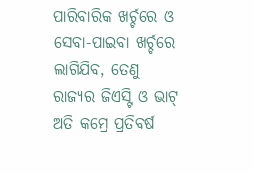ପାରିବାରିକ ଖର୍ଚ୍ଚରେ ଓ ସେବା-ପାଇବା ଖର୍ଚ୍ଚରେ ଲାଗିଯିବ, ତେଣୁ ରାଜ୍ୟର ଜିଏସ୍ଟି ଓ ଭାଟ୍ ଅତି କମ୍ରେ ପ୍ରତିବର୍ଷ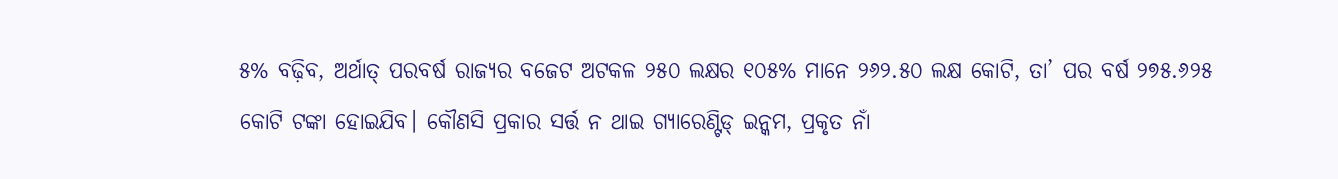୫% ବଢ଼ିବ, ଅର୍ଥାତ୍ ପରବର୍ଷ ରାଜ୍ୟର ବଜେଟ ଅଟକଳ ୨୫୦ ଲକ୍ଷର ୧୦୫% ମାନେ ୨୬୨.୫୦ ଲକ୍ଷ କୋଟି, ତା’ ପର ବର୍ଷ ୨୭୫.୬୨୫ କୋଟି ଟଙ୍କା ହୋଇଯିବ। କୌଣସି ପ୍ରକାର ସର୍ତ୍ତ ନ ଥାଇ ଗ୍ୟାରେଣ୍ଟିଡ୍ ଇନ୍କମ, ପ୍ରକୃତ ନାଁ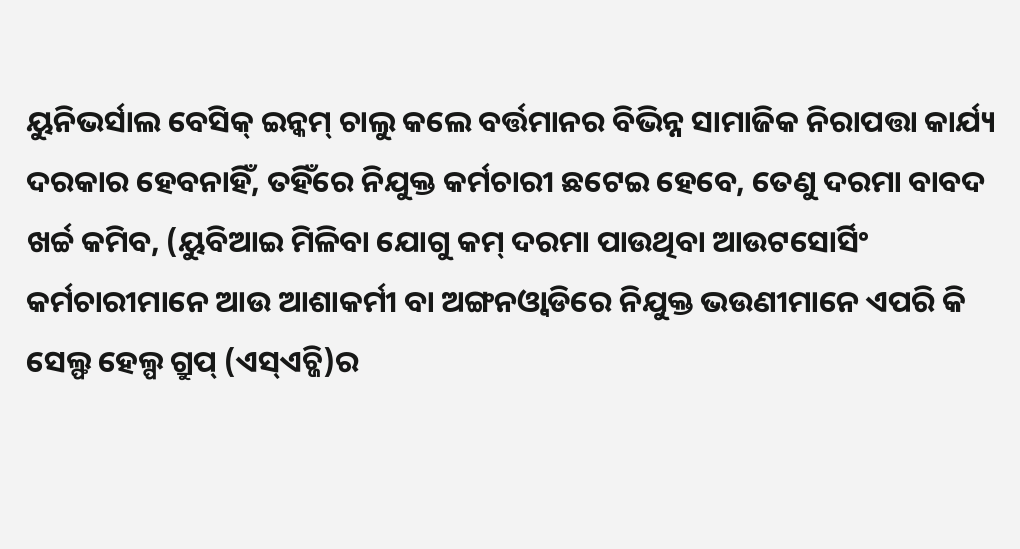ୟୁନିଭର୍ସାଲ ବେସିକ୍ ଇନ୍କମ୍ ଚାଲୁ କଲେ ବର୍ତ୍ତମାନର ବିଭିନ୍ନ ସାମାଜିକ ନିରାପତ୍ତା କାର୍ଯ୍ୟ ଦରକାର ହେବନାହିଁ, ତହିଁରେ ନିଯୁକ୍ତ କର୍ମଚାରୀ ଛଟେଇ ହେବେ, ତେଣୁ ଦରମା ବାବଦ ଖର୍ଚ୍ଚ କମିବ, (ୟୁବିଆଇ ମିଳିବା ଯୋଗୁ କମ୍ ଦରମା ପାଉଥିବା ଆଉଟସୋର୍ସିଂ କର୍ମଚାରୀମାନେ ଆଉ ଆଶାକର୍ମୀ ବା ଅଙ୍ଗନଓ୍ବାଡିରେ ନିଯୁକ୍ତ ଭଉଣୀମାନେ ଏପରି କି ସେଲ୍ଫ ହେଲ୍ପ ଗ୍ରୁପ୍ (ଏସ୍ଏଚ୍ଜି)ର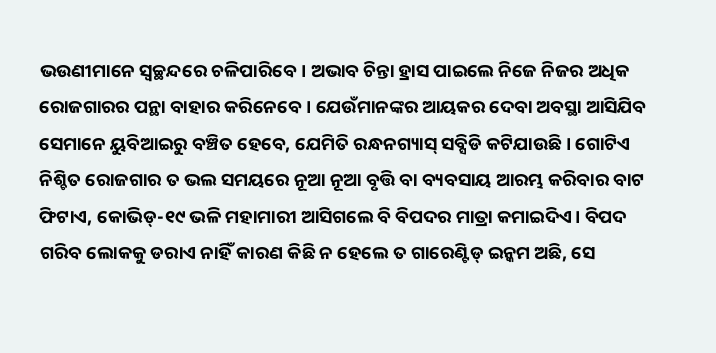ଭଉଣୀମାନେ ସ୍ବଚ୍ଛନ୍ଦରେ ଚଳିପାରିବେ। ଅଭାବ ଚିନ୍ତା ହ୍ରାସ ପାଇଲେ ନିଜେ ନିଜର ଅଧିକ ରୋଜଗାରର ପନ୍ଥା ବାହାର କରିନେବେ। ଯେଉଁମାନଙ୍କର ଆୟକର ଦେବା ଅବସ୍ଥା ଆସିଯିବ ସେମାନେ ୟୁବିଆଇରୁ ବଞ୍ଚିତ ହେବେ, ଯେମିତି ରନ୍ଧନଗ୍ୟାସ୍ ସବ୍ସିଡି କଟିଯାଉଛି। ଗୋଟିଏ ନିଶ୍ଚିତ ରୋଜଗାର ତ ଭଲ ସମୟରେ ନୂଆ ନୂଆ ବୃତ୍ତି ବା ବ୍ୟବସାୟ ଆରମ୍ଭ କରିବାର ବାଟ ଫିଟାଏ, କୋଭିଡ୍-୧୯ ଭଳି ମହାମାରୀ ଆସିଗଲେ ବି ବିପଦର ମାତ୍ରା କମାଇଦିଏ। ବିପଦ ଗରିବ ଲୋକକୁ ଡରାଏ ନାହିଁ କାରଣ କିଛି ନ ହେଲେ ତ ଗାରେଣ୍ଟିଡ୍ ଇନ୍କମ ଅଛି, ସେ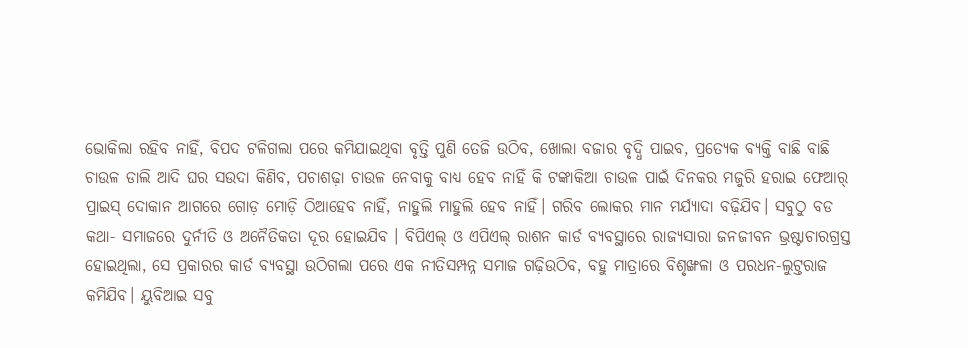ଭୋକିଲା ରହିବ ନାହିଁ, ବିପଦ ଟଳିଗଲା ପରେ କମିଯାଇଥିବା ବୃତ୍ତି ପୁଣି ତେଜି ଉଠିବ, ଖୋଲା ବଜାର ବୃଦ୍ଧି ପାଇବ, ପ୍ରତ୍ୟେକ ବ୍ୟକ୍ତି ବାଛି ବାଛି ଚାଉଳ ଡାଲି ଆଦି ଘର ସଉଦା କିଣିବ, ପଚାଶଢ଼ା ଚାଉଳ ନେବାକୁ ବାଧ୍ୟ ହେବ ନାହିଁ କି ଟଙ୍କାକିଆ ଚାଉଳ ପାଇଁ ଦିନକର ମଜୁରି ହରାଇ ଫେଆର୍ ପ୍ରାଇସ୍ ଦୋକାନ ଆଗରେ ଗୋଡ଼ ମୋଡ଼ି ଠିଆହେବ ନାହିଁ, ନାହୁଲି ମାହୁଲି ହେବ ନାହିଁ। ଗରିବ ଲୋକର ମାନ ମର୍ଯ୍ୟାଦା ବଢ଼ିଯିବ। ସବୁଠୁ ବଡ କଥା- ସମାଜରେ ଦୁର୍ନୀତି ଓ ଅନୈତିକତା ଦୂର ହୋଇଯିବ । ବିପିଏଲ୍ ଓ ଏପିଏଲ୍ ରାଶନ କାର୍ଡ ବ୍ୟବସ୍ଥାରେ ରାଜ୍ୟସାରା ଜନଜୀବନ ଭ୍ରଷ୍ଟାଚାରଗ୍ରସ୍ତ ହୋଇଥିଲା, ସେ ପ୍ରକାରର କାର୍ଡ ବ୍ୟବସ୍ଥା ଉଠିଗଲା ପରେ ଏକ ନୀତିସମ୍ପନ୍ନ ସମାଜ ଗଢ଼ିଉଠିବ, ବହୁ ମାତ୍ରାରେ ବିଶୃଙ୍ଖଳା ଓ ପରଧନ-ଲୁଟ୍ତରାଜ କମିଯିବ। ୟୁବିଆଇ ସବୁ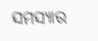ସମସ୍ୟାର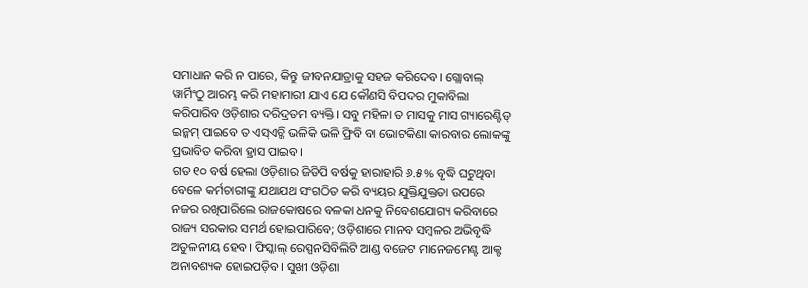ସମାଧାନ କରି ନ ପାରେ, କିନ୍ତୁ ଜୀବନଯାତ୍ରାକୁ ସହଜ କରିଦେବ। ଗ୍ଲୋବାଲ୍ ୱାର୍ମିଂଠୁ ଆରମ୍ଭ କରି ମହାମାରୀ ଯାଏ ଯେ କୌଣସି ବିପଦର ମୁକାବିଲା କରିପାରିବ ଓଡ଼ିଶାର ଦରିଦ୍ରତମ ବ୍ୟକ୍ତି। ସବୁ ମହିଳା ତ ମାସକୁ ମାସ ଗ୍ୟାରେଣ୍ଟିଡ୍ ଇନ୍କମ୍ ପାଇବେ ତ ଏସ୍ଏଚ୍ଜି ଭଳିକି ଭଳି ଫ୍ରିବି ବା ଭୋଟକିଣା କାରବାର ଲୋକଙ୍କୁ ପ୍ରଭାବିତ କରିବା ହ୍ରାସ ପାଇବ।
ଗତ ୧୦ ବର୍ଷ ହେଲା ଓଡ଼ିଶାର ଜିଡିପି ବର୍ଷକୁ ହାରାହାରି ୬.୫% ବୃଦ୍ଧି ଘଟୁଥିବା ବେଳେ କର୍ମଚାରୀଙ୍କୁ ଯଥାଯଥ ସଂଗଠିତ କରି ବ୍ୟୟର ଯୁକ୍ତିଯୁକ୍ତତା ଉପରେ ନଜର ରଖିପାରିଲେ ରାଜକୋଷରେ ବଳକା ଧନକୁ ନିବେଶଯୋଗ୍ୟ କରିବାରେ ରାଜ୍ୟ ସରକାର ସମର୍ଥ ହୋଇପାରିବେ; ଓଡ଼ିଶାରେ ମାନବ ସମ୍ବଳର ଅଭିବୃଦ୍ଧି ଅତୁଳନୀୟ ହେବ। ଫିସ୍କାଲ୍ ରେସ୍ପନସିବିଲିଟି ଆଣ୍ଡ ବଜେଟ ମାନେଜମେଣ୍ଟ ଆକ୍ଟ ଅନାବଶ୍ୟକ ହୋଇପଡ଼ିବ। ସୁଖୀ ଓଡ଼ିଶା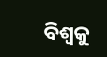ବିଶ୍ୱକୁ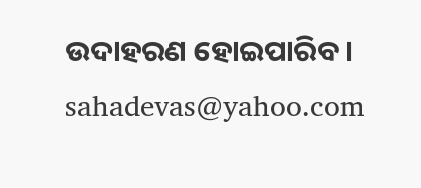ଉଦାହରଣ ହୋଇପାରିବ ।
sahadevas@yahoo.com